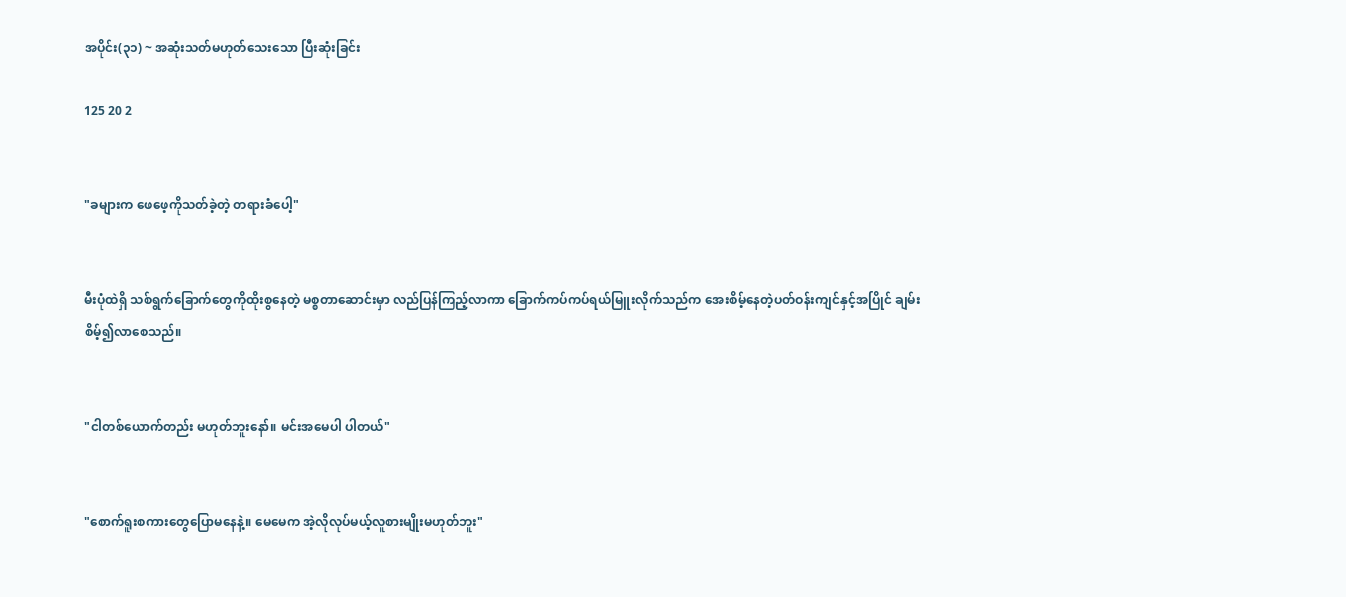အပိုင်း(၃၁) ~ အဆုံးသတ်မဟုတ်သေးသော ပြီးဆုံးခြင်း

125 20 2


"ခများက ဖေဖေ့ကိုသတ်ခဲ့တဲ့ တရားခံပေါ့"


မီးပုံထဲရှိ သစ်ရွက်ခြောက်တွေကိုထိုးစွနေတဲ့ မစ္စတာဆောင်းမှာ လည်ပြန်ကြည့်လာကာ ခြောက်ကပ်ကပ်ရယ်မြူးလိုက်သည်က အေးစိမ့်နေတဲ့ပတ်ဝန်းကျင်နှင့်အပြိုင် ချမ်းစိမ့်၍လာစေသည်။


"ငါတစ်ယောက်တည်း မဟုတ်ဘူးနော်။ မင်းအမေပါ ပါတယ်"


"စောက်ရူးစကားတွေပြောမနေနဲ့။ မေမေက အဲ့လိုလုပ်မယ့်လူစားမျိုးမဟုတ်ဘူး"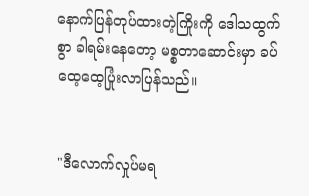နောက်ပြန်တုပ်ထားတဲ့ကြိုးကို ဒေါသထွက်စွာ ခါရမ်းနေတော့ မစ္စတာဆောင်းမှာ ခပ်ထေ့ထေ့ပြုံးလာပြန်သည်။


"ဒီလောက်လှုပ်မရ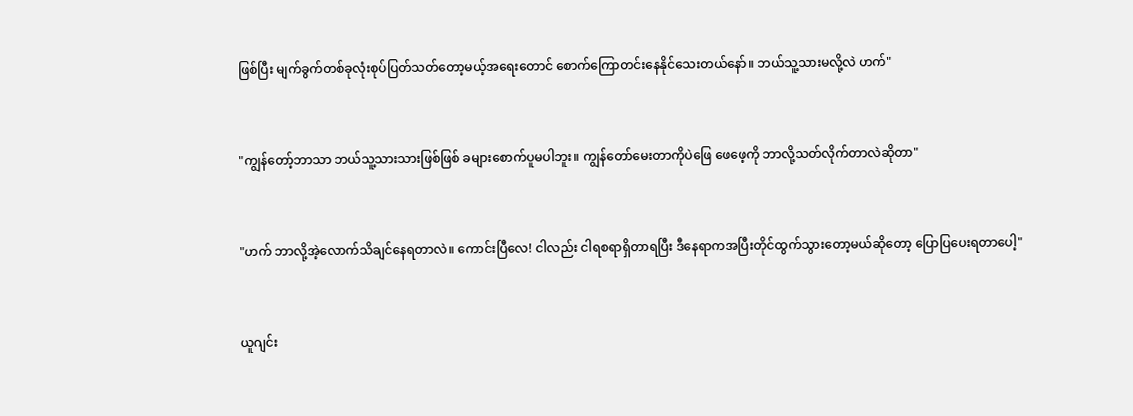ဖြစ်ပြီး မျက်ခွက်တစ်ခုလုံးစုပ်ပြတ်သတ်တော့မယ့်အရေးတောင် စောက်ကြောတင်းနေနိုင်သေးတယ်နော်။ ဘယ်သူ့သားမလို့လဲ ဟက်"


"ကျွန်တော့်ဘာသာ ဘယ်သူ့သားသားဖြစ်ဖြစ် ခများစောက်ပူမပါဘူး။ ‌ကျွန်တော်မေးတာကိုပဲဖြေ ဖေဖေ့ကို ဘာလို့သတ်လိုက်တာလဲဆိုတာ"


"ဟက် ဘာလို့အဲ့လောက်သိချင်နေရတာလဲ။ ကောင်းပြီလေ! ငါလည်း ငါရစရာရှိတာရပြီး ဒီနေရာကအပြီးတိုင်ထွက်သွားတော့မယ်ဆိုတော့ ပြောပြပေးရတာပေါ့"


ယူဂျင်း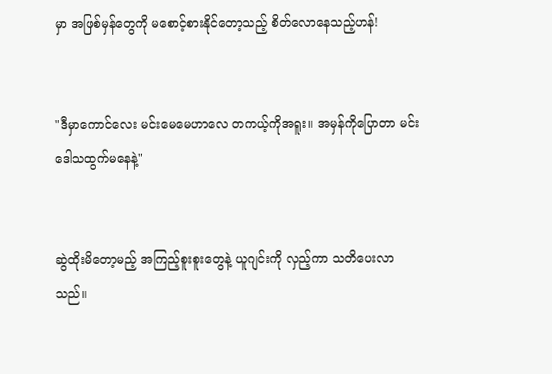မှာ အဖြစ်မှန်တွေကို မစောင့်စားနိုင်တော့သည့် စိတ်လောနေသည့်ဟန်!


"ဒီမှာကောင်လေး မင်းမေမေဟာလေ တကယ့်ကိုအရူး။ အမှန်ကိုပြောတာ မင်းဒေါသထွက်မနေနဲ့"


ဆွဲထိုးမိတော့မည့် အကြည့်စူးစူးတွေနဲ့ ယူဂျင်းကို လှည့်ကာ သတိပေးလာသည်။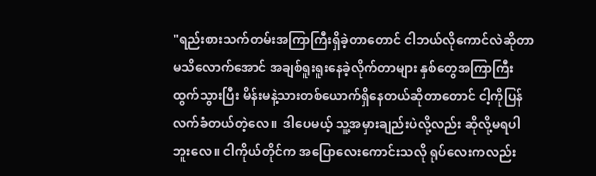"ရည်းစားသက်တမ်းအကြာကြီးရှိခဲ့တာတောင် ငါဘယ်လိုကောင်လဲဆိုတာ မသိလောက်အောင် အချစ်ရူးရူးနေခဲ့လိုက်တာများ နှစ်တွေအကြာကြီးထွက်သွားပြီး မိန်းမနဲ့သားတစ်ယောက်ရှိနေတယ်ဆိုတာတောင် ငါ့ကိုပြန်လက်ခံတယ်တဲ့လေ။  ဒါပေမယ့် သူ့အမှားချည်းပဲလို့လည်း ဆိုလို့မရပါဘူးလေ။ ငါကိုယ်တိုင်က အပြောလေးကောင်းသလို ရုပ်လေးကလည်း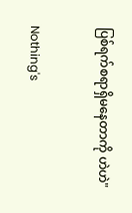ပြစ်ရက်စရာရှိမနေတာကို ဟဲဟဲ"


Nothing's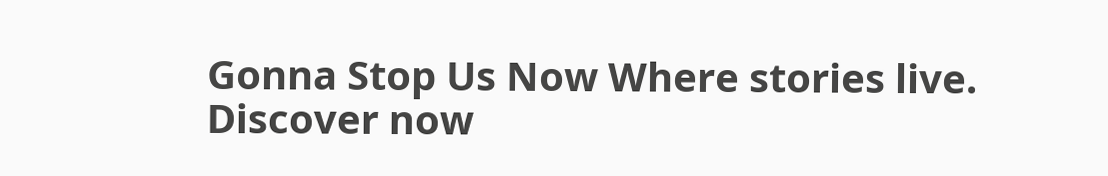Gonna Stop Us Now Where stories live. Discover now